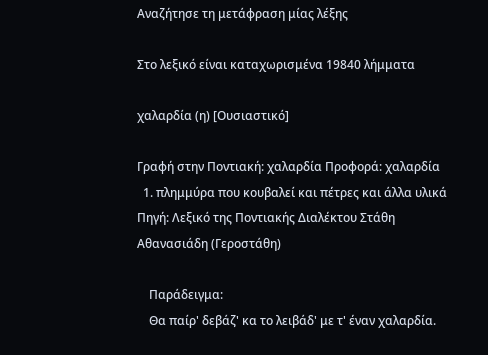Αναζήτησε τη μετάφραση μίας λέξης

Στο λεξικό είναι καταχωρισμένα 19840 λήμματα

χαλαρδία (η) [Ουσιαστικό]

Γραφή στην Ποντιακή: χαλαρδία Προφορά: χαλαρδία
  1. πλημμύρα που κουβαλεί και πέτρες και άλλα υλικά Πηγή: Λεξικό της Ποντιακής Διαλέκτου Στάθη Αθανασιάδη (Γεροστάθη)

    Παράδειγμα:
    Θα παίρ' δεβάζ' κα το λειβάδ' με τ' έναν χαλαρδία.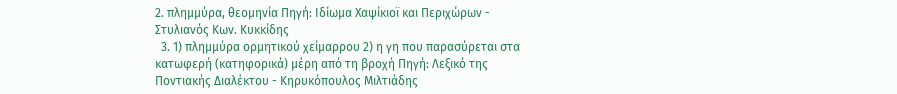2. πλημμύρα, θεομηνία Πηγή: Ιδίωμα Χαψίκιοϊ και Περιχώρων - Στυλιανός Κων. Κυκκίδης
  3. 1) πλημμύρα ορμητικού χείμαρρου 2) η γη που παρασύρεται στα κατωφερή (κατηφορικά) μέρη από τη βροχή Πηγή: Λεξικό της Ποντιακής Διαλέκτου - Κηρυκόπουλος Μιλτιάδης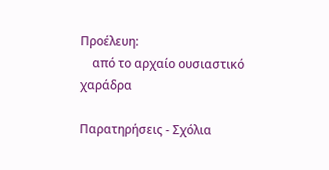Προέλευη:
    από το αρχαίο ουσιαστικό χαράδρα

Παρατηρήσεις - Σχόλια